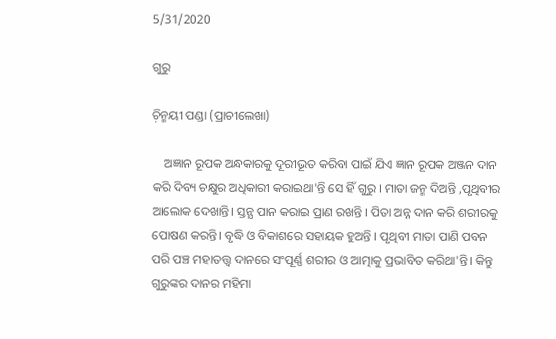5/31/2020

ଗୁରୁ

ଚ଼ିନ୍ମୟୀ ପଣ୍ଡା (ପ୍ରାଚୀଲେଖା)

    ଅଜ୍ଞାନ ରୂପକ ଅନ୍ଧକାରକୁ ଦୂରୀଭୂତ କରିବା ପାଇଁ ଯିଏ ଜ୍ଞାନ ରୂପକ ଅଞ୍ଜନ ଦାନ କରି ଦିବ୍ୟ ଚକ୍ଷୁର ଅଧିକାରୀ କରାଇଥା'ନ୍ତି ସେ ହିଁ ଗୁରୁ । ମାତା ଜନ୍ମ ଦିଅନ୍ତି ,ପୃଥିବୀର ଆଲୋକ ଦେଖାନ୍ତି। ସ୍ତନ୍ଯ ପାନ କରାଇ ପ୍ରାଣ ରଖନ୍ତି । ପିତା ଅନ୍ନ ଦାନ କରି ଶରୀରକୁ ପୋଷଣ କରନ୍ତି। ବୃଦ୍ଧି ଓ ବିକାଶରେ ସହାୟକ ହୁଅନ୍ତି । ପୃଥିବୀ ମାତା ପାଣି ପବନ ପରି ପଞ୍ଚ ମହାତତ୍ତ୍ବ ଦାନରେ ସଂପୂର୍ଣ୍ଣ ଶରୀର ଓ ଆତ୍ମାକୁ ପ୍ରଭାବିତ କରିଥା'ନ୍ତି। କିନ୍ତୁ ଗୁରୁଙ୍କର ଦାନର ମହିମା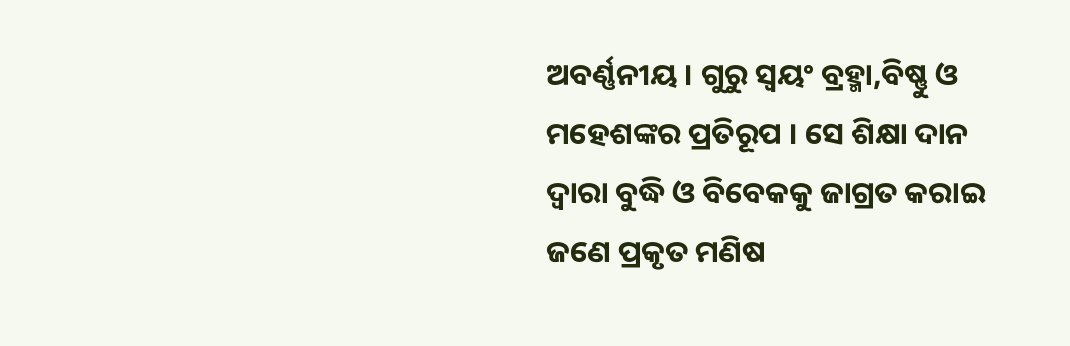ଅବର୍ଣ୍ଣନୀୟ । ଗୁରୁ ସ୍ବୟଂ ବ୍ରହ୍ମା,ବିଷ୍ଣୁ ଓ ମହେଶଙ୍କର ପ୍ରତିରୂପ । ସେ ଶିକ୍ଷା ଦାନ ଦ୍ବାରା ବୁଦ୍ଧି ଓ ବିବେକକୁ ଜାଗ୍ରତ କରାଇ ଜଣେ ପ୍ରକୃତ ମଣିଷ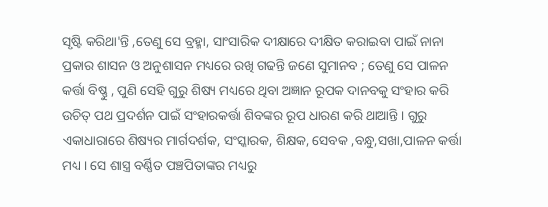ସୃଷ୍ଟି କରିଥା'ନ୍ତି ,ତେଣୁ ସେ ବ୍ରହ୍ମା, ସାଂସାରିକ ଦୀକ୍ଷାରେ ଦୀକ୍ଷିତ କରାଇବା ପାଇଁ ନାନା ପ୍ରକାର ଶାସନ ଓ ଅନୁଶାସନ ମଧ୍ୟରେ ରଖି ଗଢନ୍ତି ଜଣେ ସୁମାନବ ; ତେଣୁ ସେ ପାଳନ କର୍ତ୍ତା ବିଷ୍ଣୁ , ପୁଣି ସେହି ଗୁରୁ ଶିଷ୍ୟ ମଧ୍ୟରେ ଥିବା ଅଜ୍ଞାନ ରୂପକ ଦାନବକୁ ସଂହାର କରି ଉଚିତ୍ ପଥ ପ୍ରଦର୍ଶନ ପାଇଁ ସଂହାରକର୍ତ୍ତା ଶିବଙ୍କର ରୂପ ଧାରଣ କରି ଥାଆନ୍ତି । ଗୁରୁ ଏକାଧାରାରେ ଶିଷ୍ୟର ମାର୍ଗଦର୍ଶକ, ସଂସ୍କାରକ, ଶିକ୍ଷକ, ସେବକ ,ବନ୍ଧୁ,ସଖା,ପାଳନ କର୍ତ୍ତା ମଧ୍ୟ । ସେ ଶାସ୍ତ୍ର ବର୍ଣ୍ଣିତ ପଞ୍ଚପିତାଙ୍କର ମଧ୍ୟରୁ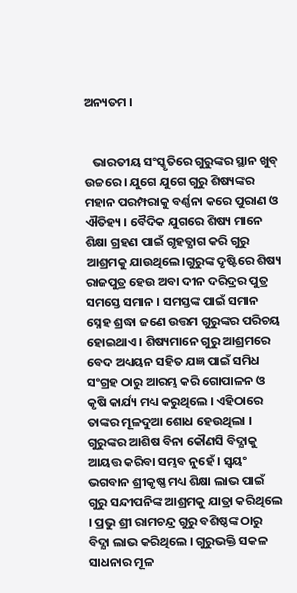ଅନ୍ୟତମ ।


   ଭାରତୀୟ ସଂସ୍କୃତିରେ ଗୁରୁଙ୍କର ସ୍ଥାନ ଖୁବ୍ ଉଚ୍ଚରେ । ଯୁଗେ ଯୁଗେ ଗୁରୁ ଶିଷ୍ୟଙ୍କର ମହାନ ପରମ୍ପରାକୁ ବର୍ଣ୍ଣନା କରେ ପୁରାଣ ଓ ଐତିହ୍ୟ । ବୈଦିକ ଯୁଗରେ ଶିଷ୍ୟ ମାନେ ଶିକ୍ଷା ଗ୍ରହଣ ପାଇଁ ଗୃହତ୍ଯାଗ କରି ଗୁରୁ ଆଶ୍ରମକୁ ଯାଉଥିଲେ।ଗୁରୁଙ୍କ ଦୃଷ୍ଟିରେ ଶିଷ୍ୟ ରାଜପୁତ୍ର ହେଉ ଅବା ଦୀନ ଦରିଦ୍ରର ପୁତ୍ର ସମସ୍ତେ ସମାନ । ସମସ୍ତଙ୍କ ପାଇଁ ସମାନ ସ୍ନେହ ଶ୍ରଦ୍ଧା ଜଣେ ଉତ୍ତମ ଗୁରୁଙ୍କର ପରିଚୟ ହୋଇଥାଏ । ଶିଷ୍ୟମାନେ ଗୁରୁ ଆଶ୍ରମରେ ବେଦ ଅଧ୍ୟୟନ ସହିତ ଯଜ୍ଞ ପାଇଁ ସମିଧ ସଂଗ୍ରହ ଠାରୁ ଆରମ୍ଭ କରି ଗୋପାଳନ ଓ କୃଷି କାର୍ଯ୍ୟ ମଧ୍ୟ କରୁଥିଲେ । ଏହିଠାରେ ତାଙ୍କର ମୂଳଦୁଆ ଶୋଧ ହେଉଥିଲା । ଗୁରୁଙ୍କର ଆଶିଷ ବିନା କୌଣସି ବିଦ୍ଯାକୁ ଆୟତ୍ତ କରିବା ସମ୍ଭବ ନୁହେଁ । ସ୍ବୟଂ ଭଗବାନ ଶ୍ରୀକୃଷ୍ଣ ମଧ୍ୟ ଶିକ୍ଷା ଲାଭ ପାଇଁ ଗୁରୁ ସନ୍ଦୀପନିଙ୍କ ଆଶ୍ରମକୁ ଯାତ୍ରା କରିଥିଲେ । ପ୍ରଭୁ ଶ୍ରୀ ରାମଚନ୍ଦ୍ର ଗୁରୁ ବଶିଷ୍ଠଙ୍କ ଠାରୁ ବିଦ୍ଯା ଲାଭ କରିଥିଲେ । ଗୁରୁଭକ୍ତି ସକଳ ସାଧନାର ମୂଳ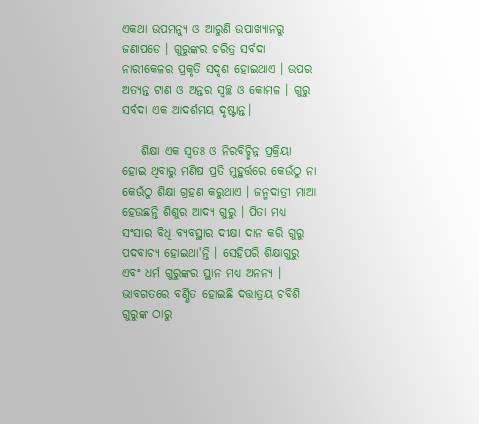ଏକଥା ଉପମନ୍ଯୁ ଓ ଆରୁଣି ଉପାଖ୍ଯାନରୁ ଜଣାପଡେ । ଗୁରୁଙ୍କର ଚରିତ୍ର ସର୍ବଦା ନାରୀକେଳର ପ୍ରକୃତି ସଦୃଶ ହୋଇଥାଏ । ଉପର ଅତ୍ଯନ୍ତ ଟାଣ ଓ ଅନ୍ତର ସ୍ବଚ୍ଛ ଓ କୋମଳ । ଗୁରୁ ସର୍ବଦା ଏକ ଆଦର୍ଶମୟ ଦୃଷ୍ଟାନ୍ତ।

    ଶିକ୍ଷା ଏକ ସ୍ବତଃ ଓ ନିରବିଚ୍ଛିନ୍ନ ପ୍ରକ୍ରିୟା ହୋଇ ଥିବାରୁ ମଣିଷ ପ୍ରତି ମୁହୁର୍ତ୍ତରେ କେଉଁଠୁ ନା କେଉଁଠୁ ଶିକ୍ଷା ଗ୍ରହଣ କରୁଥାଏ । ଜନ୍ମଦାତ୍ରୀ ମାଆ ହେଉଛନ୍ତି ଶିଶୁର ଆଦ୍ଯ ଗୁରୁ । ପିତା ମଧ୍ୟ ସଂସାର ବିଧି ବ୍ଯବସ୍ଥାର ଦୀକ୍ଷା ଦାନ କରି ଗୁରୁ ପଦବାଚ୍ଯ ହୋଇଥା'ନ୍ତି । ସେହିପରି ଶିକ୍ଷାଗୁରୁ ଏବଂ ଧର୍ମ ଗୁରୁଙ୍କର ସ୍ଥାନ ମଧ୍ୟ ଅନନ୍ଯ । ଭାବଗତରେ ବର୍ଣ୍ଣିତ ହୋଇଛି ଦତ୍ତାତ୍ରୟ ଚବିଶି ଗୁରୁଙ୍କ ଠାରୁ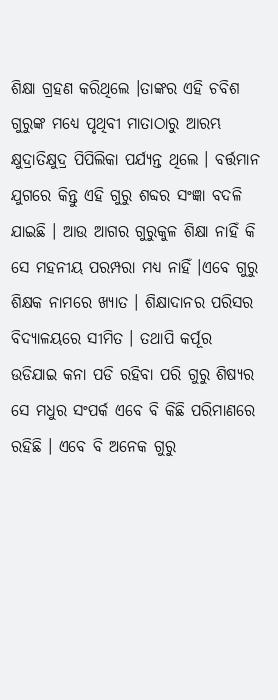ଶିକ୍ଷା ଗ୍ରହଣ କରିଥିଲେ ।ତାଙ୍କର ଏହି ଚବିଶ ଗୁରୁଙ୍କ ମଧ୍ୟେ ପୃଥିବୀ ମାତାଠାରୁ ଆରମ୍ଭ କ୍ଷୁଦ୍ରାତିକ୍ଷୁଦ୍ର ପିପିଲିକା ପର୍ଯ୍ୟନ୍ତ ଥିଲେ । ବର୍ତ୍ତମାନ ଯୁଗରେ କିନ୍ତୁ ଏହି ଗୁରୁ ଶବ୍ଦର ସଂଜ୍ଞା ବଦଳି ଯାଇଛି । ଆଉ ଆଗର ଗୁରୁକୁଳ ଶିକ୍ଷା ନାହିଁ କି ସେ ମହନୀୟ ପରମ୍ପରା ମଧ୍ୟ ନାହିଁ ।ଏବେ ଗୁରୁ ଶିକ୍ଷକ ନାମରେ ଖ୍ଯାତ । ଶିକ୍ଷାଦାନର ପରିସର ବିଦ୍ୟାଳୟରେ ସୀମିତ । ତଥାପି କର୍ପୂର ଉଡିଯାଇ କନା ପଡି ରହିବା ପରି ଗୁରୁ ଶିଷ୍ୟର ସେ ମଧୁର ସଂପର୍କ ଏବେ ବି କିଛି ପରିମାଣରେ ରହିଛି । ଏବେ ବି ଅନେକ ଗୁରୁ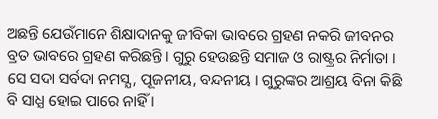ଅଛନ୍ତି ଯେଉଁମାନେ ଶିକ୍ଷାଦାନକୁ ଜୀବିକା ଭାବରେ ଗ୍ରହଣ ନକରି ଜୀବନର ବ୍ରତ ଭାବରେ ଗ୍ରହଣ କରିଛନ୍ତି। ଗୁରୁ ହେଉଛନ୍ତି ସମାଜ ଓ ରାଷ୍ଟ୍ରର ନିର୍ମାତା । ସେ ସଦା ସର୍ବଦା ନମସ୍ଯ, ପୂଜନୀୟ, ବନ୍ଦନୀୟ । ଗୁରୁଙ୍କର ଆଶ୍ରୟ ବିନା କିଛି ବି ସାଧ୍ଯ ହୋଇ ପାରେ ନାହିଁ ।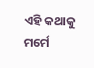ଏହି କଥାକୁ ମର୍ମେ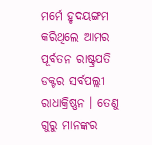ମର୍ମେ ହୃଦୟଙ୍ଗମ କରିଥିଲେ ଆମର ପୂର୍ବତନ ରାଷ୍ଟ୍ରପତି ଡକ୍ଟର ସର୍ବପଲ୍ଲୀ ରାଧାକ୍ରିଷ୍ଣନ । ତେଣୁ ଗୁରୁ ମାନଙ୍କର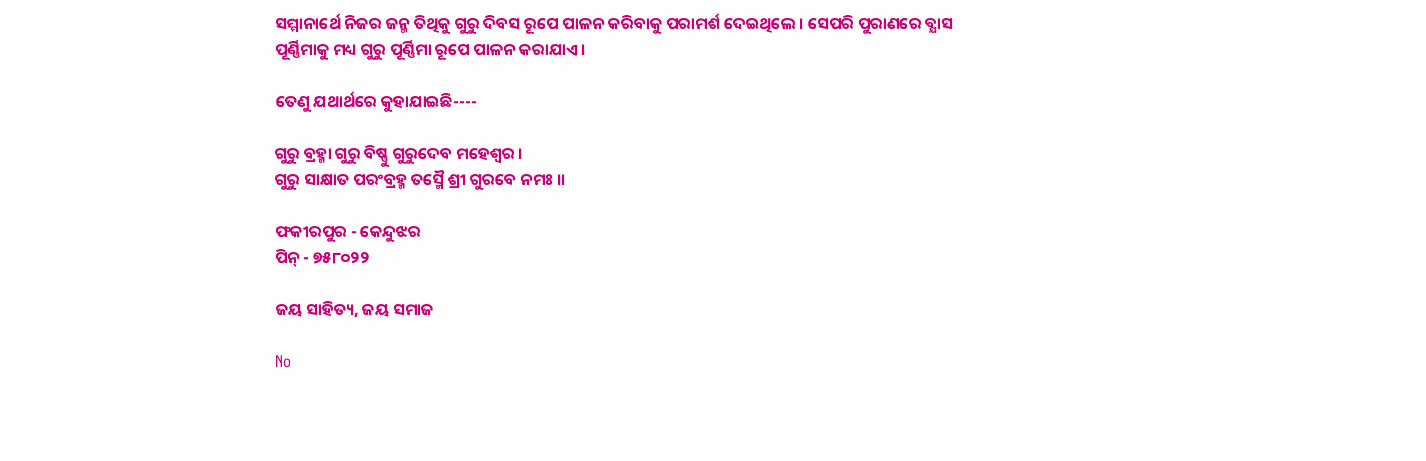ସମ୍ମାନାର୍ଥେ ନିଜର ଜନ୍ମ ତିଥିକୁ ଗୁରୁ ଦିବସ ରୂପେ ପାଳନ କରିବାକୁ ପରାମର୍ଶ ଦେଇଥିଲେ । ସେପରି ପୁରାଣରେ ବ୍ଯାସ ପୂର୍ଣ୍ଣିମାକୁ ମଧ୍ୟ ଗୁରୁ ପୂର୍ଣ୍ଣିମା ରୂପେ ପାଳନ କରାଯାଏ ।

ତେଣୁ ଯଥାର୍ଥରେ କୁହାଯାଇଛି----

ଗୁରୁ ବ୍ରହ୍ମା ଗୁରୁ ବିଷ୍ଣୁ ଗୁରୁଦେବ ମହେଶ୍ୱର ।
ଗୁରୁ ସାକ୍ଷାତ ପରଂବ୍ରହ୍ମ ତସ୍ମୈ ଶ୍ରୀ ଗୁରବେ ନମଃ ।।

ଫକୀରପୁର - କେନ୍ଦୁଝର
ପିନ୍‌ - ୭୫୮୦୨୨

ଜୟ ସାହିତ୍ୟ, ଜୟ ସମାଜ

No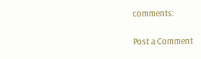comments:

Post a Comment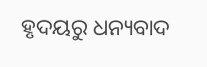ହୃଦୟରୁ ଧନ୍ୟବାଦ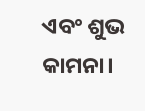ଏବଂ ଶୁଭ କାମନା।